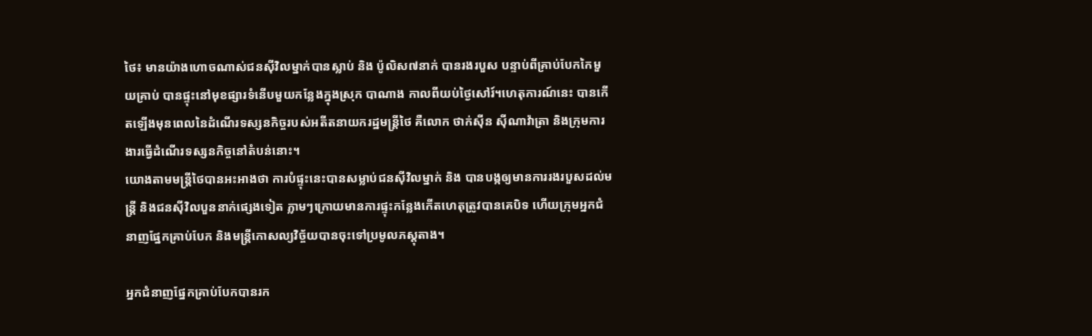ថៃ៖ មានយ៉ាងហោចណាស់ជនស៊ីវិលម្នាក់បានស្លាប់ និង ប៉ូលិស៧នាក់ បានរងរបួស បន្ទាប់ពីគ្រាប់បែកកៃមួយគ្រាប់ បានផ្ទុះនៅមុខផ្សារទំនើបមួយកន្លែងក្នុងស្រុក បាណាង កាលពីយប់ថ្ងៃសៅរ៍។ហេតុការណ៍នេះ បានកើតឡើងមុនពេលនៃដំណើរទស្សនកិច្ចរបស់អតីតនាយករដ្ឋមន្ត្រីថៃ គឺលោក ថាក់ស៊ីន ស៊ីណាវ៉ាត្រា និងក្រុមការងារធ្វើដំណើរទស្សនកិច្ចនៅតំបន់នោះ។
យោងតាមមន្ត្រីថៃបានអះអាងថា ការបំផ្ទុះនេះបានសម្លាប់ជនស៊ីវិលម្នាក់ និង បានបង្កឲ្យមានការរងរបួសដល់មន្ត្រី និងជនស៊ីវិលបួននាក់ផ្សេងទៀត ភ្លាមៗក្រោយមានការផ្ទុះកន្លែងកើតហេតុត្រូវបានគេបិទ ហើយក្រុមអ្នកជំនាញផ្នែកគ្រាប់បែក និងមន្ត្រីកោសល្យវិច្ច័យបានចុះទៅប្រមូលភស្តុតាង។

អ្នកជំនាញផ្នែកគ្រាប់បែកបានរក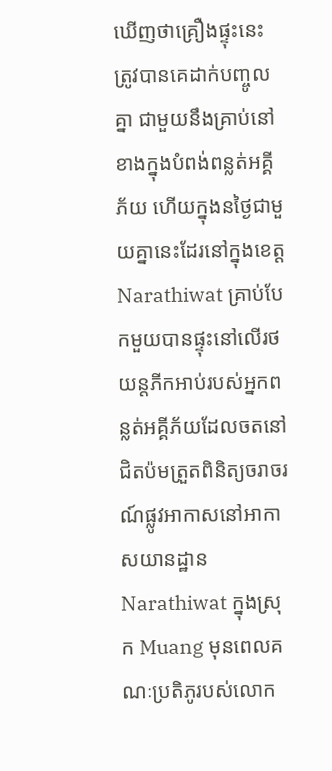ឃើញថាគ្រឿងផ្ទុះនេះ ត្រូវបានគេដាក់បញ្ចូលគ្នា ជាមួយនឹងគ្រាប់នៅខាងក្នុងបំពង់ពន្លត់អគ្គីភ័យ ហើយក្នុងនថ្ងៃជាមួយគ្នានេះដែរនៅក្នុងខេត្ត Narathiwat គ្រាប់បែកមួយបានផ្ទុះនៅលើរថយន្តភីកអាប់របស់អ្នកពន្លត់អគ្គីភ័យដែលចតនៅជិតប៉មត្រួតពិនិត្យចរាចរណ៍ផ្លូវអាកាសនៅអាកាសយានដ្ឋាន Narathiwat ក្នុងស្រុក Muang មុនពេលគណៈប្រតិភូរបស់លោក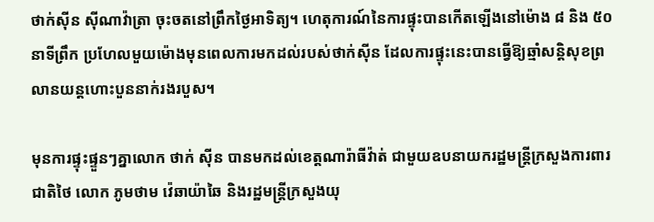ថាក់ស៊ីន ស៊ីណាវ៉ាត្រា ចុះចតនៅព្រឹកថ្ងៃអាទិត្យ។ ហេតុការណ៍នៃការផ្ទុះបានកើតឡើងនៅម៉ោង ៨ និង ៥០ នាទីព្រឹក ប្រហែលមួយម៉ោងមុនពេលការមកដល់របស់ថាក់ស៊ីន ដែលការផ្ទុះនេះបានធ្វើឱ្យឆ្មាំសន្តិសុខព្រលានយន្តហោះបួននាក់រងរបួស។

មុនការផ្ទុះផ្ទួនៗគ្នាលោក ថាក់ ស៊ីន បានមកដល់ខេត្តណារ៉ាធីវ៉ាត់ ជាមួយឧបនាយករដ្ឋមន្ត្រីក្រសួងការពារជាតិថៃ លោក ភូមថាម វ៉េឆាយ៉ាឆៃ និងរដ្ឋមន្ត្រីក្រសួងយុ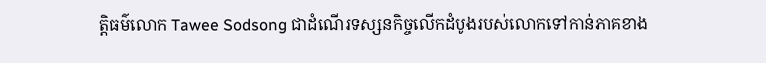ត្តិធម៌លោក Tawee Sodsong ជាដំណើរទស្សនកិច្ចលើកដំបូងរបស់លោកទៅកាន់ភាគខាង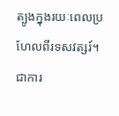ត្បូងក្នុងរយៈពេលប្រហែលពីរទសវត្សរ៍។
ជាការ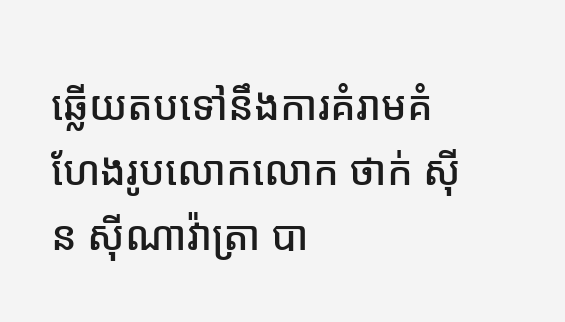ឆ្លើយតបទៅនឹងការគំរាមគំហែងរូបលោកលោក ថាក់ ស៊ីន ស៊ីណាវ៉ាត្រា បា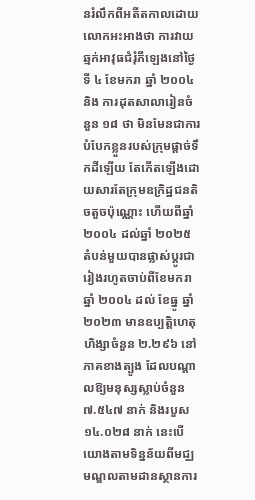នរំលឹកពីអតីតកាលដោយលោកអះអាងថា ការវាយឆ្មក់អាវុធជំរុំភីឡេងនៅថ្ងៃទី ៤ ខែមករា ឆ្នាំ ២០០៤ និង ការដុតសាលារៀនចំនួន ១៨ ថា មិនមែនជាការបំបែកខ្លួនរបស់ក្រុមផ្តាច់ទឹកដីឡើយ តែកើតឡើងដោយសារតែក្រុមឧក្រិដ្ឋជនតិចតួចប៉ុណ្ណោះ ហើយពីឆ្នាំ ២០០៤ ដល់ឆ្នាំ ២០២៥ តំបន់មួយបានផ្លាស់ប្តូរជារៀងរហូតចាប់ពីខែមករា ឆ្នាំ ២០០៤ ដល់ ខែធ្នូ ឆ្នាំ ២០២៣ មានឧប្បត្តិហេតុហិង្សាចំនួន ២.២៩៦ នៅភាគខាងត្បូង ដែលបណ្តាលឱ្យមនុស្សស្លាប់ចំនួន ៧.៥៤៧ នាក់ និងរបួស ១៤.០២៨ នាក់ នេះបើយោងតាមទិន្នន័យពីមជ្ឈមណ្ឌលតាមដានស្ថានការ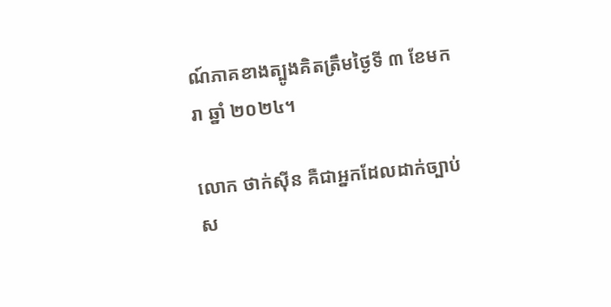ណ៍ភាគខាងត្បូងគិតត្រឹមថ្ងៃទី ៣ ខែមករា ឆ្នាំ ២០២៤។

លោក ថាក់ស៊ីន គឺជាអ្នកដែលដាក់ច្បាប់ស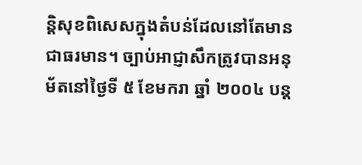ន្តិសុខពិសេសក្នុងតំបន់ដែលនៅតែមានជាធរមាន។ ច្បាប់អាជ្ញាសឹកត្រូវបានអនុម័តនៅថ្ងៃទី ៥ ខែមករា ឆ្នាំ ២០០៤ បន្ត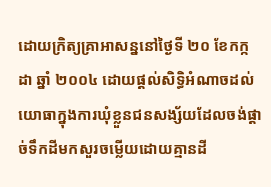ដោយក្រិត្យគ្រាអាសន្ននៅថ្ងៃទី ២០ ខែកក្កដា ឆ្នាំ ២០០៤ ដោយផ្តល់សិទ្ធិអំណាចដល់យោធាក្នុងការឃុំខ្លួនជនសង្ស័យដែលចង់ផ្តាច់ទឹកដីមកសួរចម្លើយដោយគ្មានដី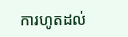ការហូតដល់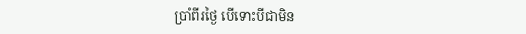ប្រាំពីរថ្ងៃ បើទោះបីជាមិន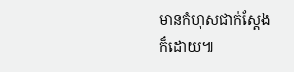មានកំហុសជាក់ស្តែងក៏ដោយ៕